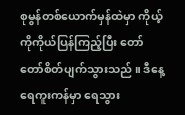စုမွန်တစ်ယောက်မှန်ထဲမှာ ကိုယ့်ကိုကိုယ်ပြန်ကြည့်ပြီး တော်တော်စိတ်ပျက်သွားသည် ။ ဒီနေ့ ရေကူးကန်မှာ ရေသွား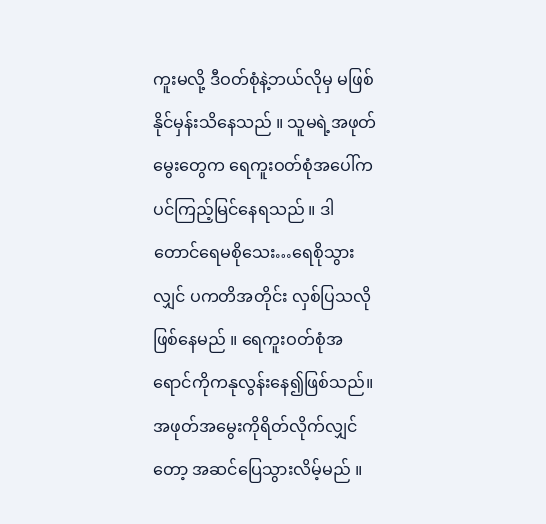ကူးမလို့ ဒီဝတ်စုံနဲ့ဘယ်လိုမှ မဖြစ်နိုင်မှန်းသိနေသည် ။ သူမရဲ့အဖုတ်မွေးတွေက ရေကူးဝတ်စုံအပေါ်ကပင်ကြည့်မြင်နေရသည် ။ ဒါတောင်ရေမစိုသေး…ရေစိုသွားလျှင် ပကတိအတိုင်း လှစ်ပြသလိုဖြစ်နေမည် ။ ရေကူးဝတ်စုံအရောင်ကိုကနုလွန်းနေ၍ဖြစ်သည်။ အဖုတ်အမွေးကိုရိတ်လိုက်လျှင်တော့ အဆင်ပြေသွားလိမ့်မည် ။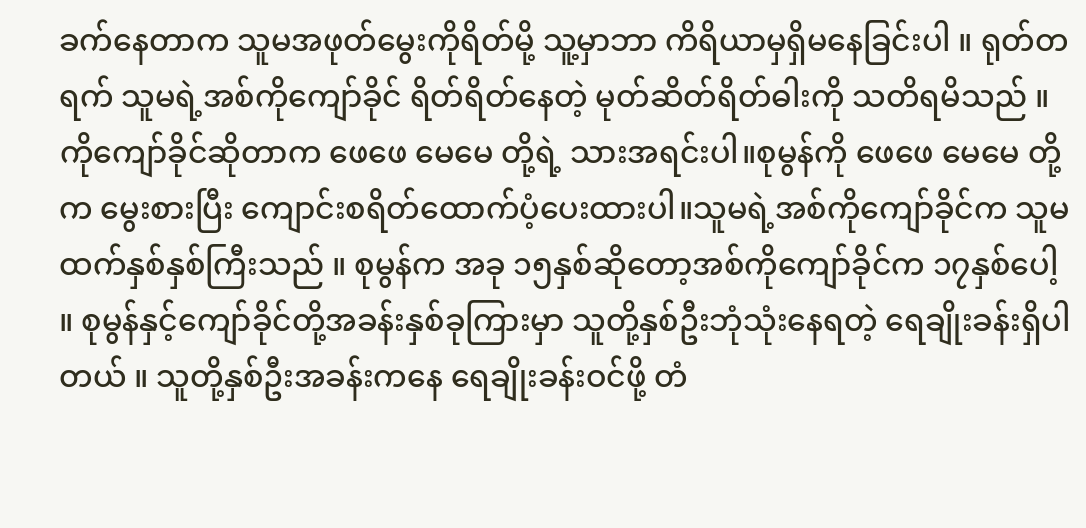ခက်နေတာက သူမအဖုတ်မွေးကိုရိတ်မို့ သူ့မှာဘာ ကိရိယာမှရှိမနေခြင်းပါ ။ ရုတ်တရက် သူမရဲ့အစ်ကိုကျော်ခိုင် ရိတ်ရိတ်နေတဲ့ မုတ်ဆိတ်ရိတ်ဓါးကို သတိရမိသည် ။ကိုကျော်ခိုင်ဆိုတာက ဖေဖေ မေမေ တို့ရဲ့ သားအရင်းပါ။စုမွန်ကို ဖေဖေ မေမေ တို့က မွေးစားပြီး ကျောင်းစရိတ်ထောက်ပံ့ပေးထားပါ။သူမရဲ့အစ်ကိုကျော်ခိုင်က သူမထက်နှစ်နှစ်ကြီးသည် ။ စုမွန်က အခု ၁၅နှစ်ဆိုတော့အစ်ကိုကျော်ခိုင်က ၁၇နှစ်ပေါ့ ။ စုမွန်နှင့်ကျော်ခိုင်တို့အခန်းနှစ်ခုကြားမှာ သူတို့နှစ်ဦးဘုံသုံးနေရတဲ့ ရေချိုးခန်းရှိပါတယ် ။ သူတို့နှစ်ဦးအခန်းကနေ ရေချိုးခန်းဝင်ဖို့ တံ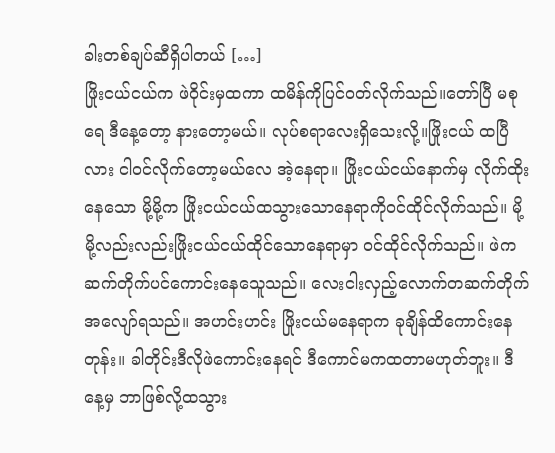ခါးတစ်ချပ်ဆီရှိပါတယ် […]
ဖြိုးငယ်ငယ်က ဖဲဝိုင်းမှထကာ ထမိန်ကိုပြင်ဝတ်လိုက်သည်။တော်ပြီ မစုရေ ဒီနေ့တော့ နားတော့မယ်။ လုပ်စရာလေးရှိသေးလို့။ဖြိုးငယ် ထပြီလား ငါဝင်လိုက်တော့မယ်လေ အဲ့နေရာ။ ဖြိုးငယ်ငယ်နောက်မှ လိုက်ထိုးနေသော မို့မို့က ဖြိုးငယ်ငယ်ထသွားသောနေရာကိုဝင်ထိုင်လိုက်သည်။ မို့မို့လည်းလည်းဖြိုးငယ်ငယ်ထိုင်သောနေရာမှာ ဝင်ထိုင်လိုက်သည်။ ဖဲကဆက်တိုက်ပင်ကောင်းနေသေူသည်။ လေးငါးလှည့်လောက်တဆက်တိုက်အလျော်ရသည်။ အဟင်းဟင်း ဖြိုးငယ်မနေရာက ခုချိန်ထိကောင်းနေတုန်း။ ခါတိုင်းဒီလိုဖဲကောင်းနေရင် ဒီကောင်မကထတာမဟုတ်ဘူး။ ဒီနေ့မှ ဘာဖြစ်လို့ထသွား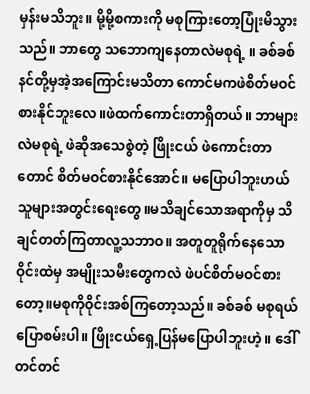မှန်းမသိဘူး။ မို့မို့စကားကို မစုကြားတော့ပြုံးမိသွားသည်။ ဘာတွေ သဘောကျနေတာလဲမစုရဲ့ ။ ခစ်ခစ် နင်တို့မှအဲ့အကြောင်းမသိတာ ကောင်မကဖဲစိတ်မဝင်စားနိုင်ဘူးလေ။ဖဲထက်ကောင်းတာရှိတယ်။ ဘာများလဲမစုရဲ့ ဖဲဆိုအသေစွဲတဲ့ ဖြိုးငယ် ဖဲကောင်းတာတောင် စိတ်မဝင်စားနိုင်အောင်။ မပြောပါဘူးဟယ် သူများအတွင်းရေးတွေ။မသိချင်သောအရာကိုမှ သိချင်တတ်ကြတာလူ့သဘာဝ။ အတူတူရိုက်နေသောဝိုင်းထဲမှ အမျိုးသမီးတွေကလဲ ဖဲပင်စိတ်မဝင်စားတော့။မစုကိုဝိုင်းအစ်ကြတော့သည်။ ခစ်ခစ် မစုရယ်ပြောစမ်းပါ။ ဖြိုးငယ်ရှေ့ပြန်မပြောပါဘူးဟဲ့။ ဒေါ်တင်တင်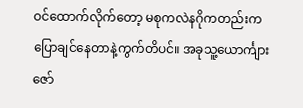ဝင်ထောက်လိုက်တော့ မစုကလဲနဂိုကတည်းကပြောချင်နေတာနဲ့ကွက်တိပင်။ အခုသူ့ယောင်္ကျားဇော်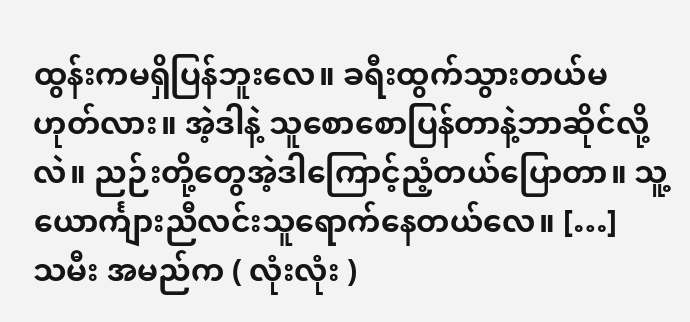ထွန်းကမရှိပြန်ဘူးလေ။ ခရီးထွက်သွားတယ်မဟုတ်လား။ အဲ့ဒါနဲ့ သူစောစောပြန်တာနဲ့ဘာဆိုင်လို့လဲ။ ညဉ်းတို့တွေအဲ့ဒါကြောင့်ညံ့တယ်ပြောတာ။ သူ့ယောင်္ကျားညီလင်းသူရောက်နေတယ်လေ။ […]
သမီး အမည်က ( လုံးလုံး )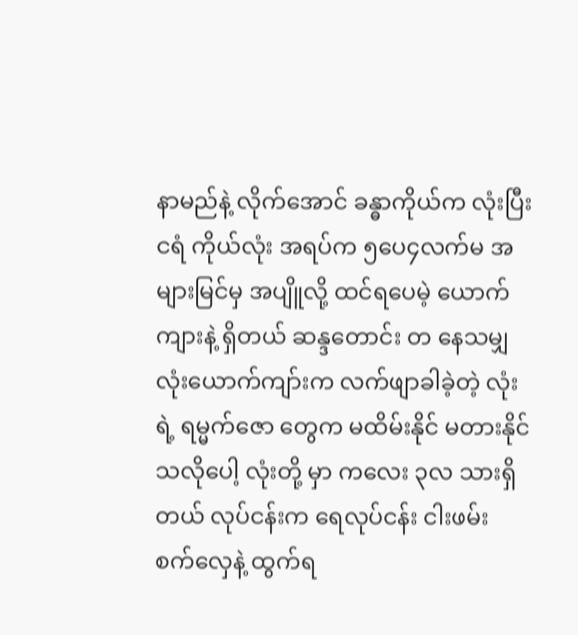နာမည်နဲ့ လိုက်အောင် ခန္ဓာကိုယ်က လုံးပြီး ငရံ ကိုယ်လုံး အရပ်က ၅ပေ၄လက်မ အများမြင်မှ အပျိူလို့ ထင်ရပေမဲ့ ယောက်ကျားနဲ့ ရှိတယ် ဆန္ဒတောင်း တ နေသမျှ လုံးယောက်ကျာ်းက လက်ဖျာခါခဲ့တဲ့ လုံးရဲ့ ရမ္မက်ဇော တွေက မထိမ်းနိုင် မတားနိုင်သလိုပေါ့ လုံးတို့ မှာ ကလေး ၃လ သားရှိတယ် လုပ်ငန်းက ရေလုပ်ငန်း ငါးဖမ်း စက်လှေနဲ့ ထွက်ရ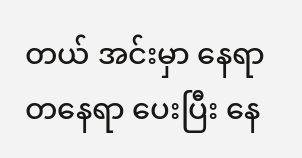တယ် အင်းမှာ နေရာ တနေရာ ပေးပြီး နေ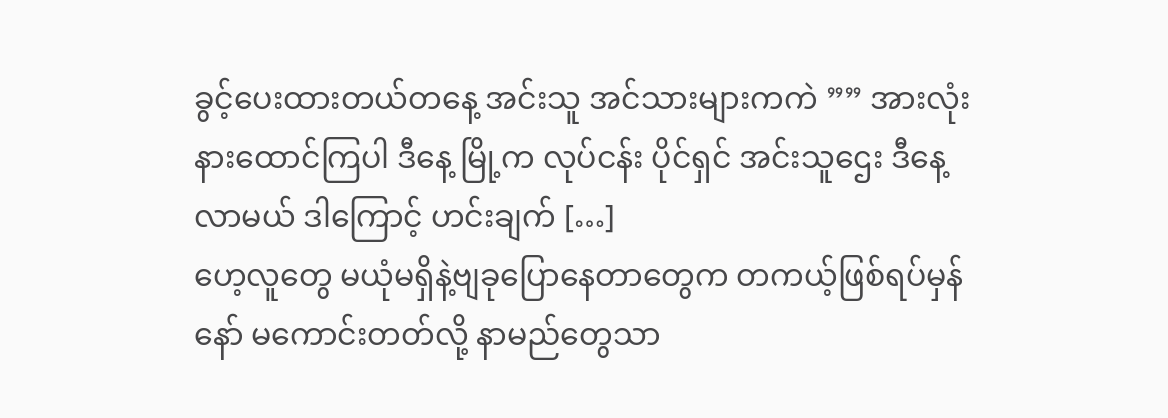ခွင့်ပေးထားတယ်တနေ့ အင်းသူ အင်သားများကကဲ ”” အားလုံးနားထောင်ကြပါ ဒီနေ့ မြို့က လုပ်ငန်း ပိုင်ရှင် အင်းသူဌေး ဒီနေ့လာမယ် ဒါကြောင့် ဟင်းချက် […]
ဟေ့လူတွေ မယုံမရှိနဲ့ဗျခုပြောနေတာတွေက တကယ့်ဖြစ်ရပ်မှန်နော် မကောင်းတတ်လို့ နာမည်တွေသာ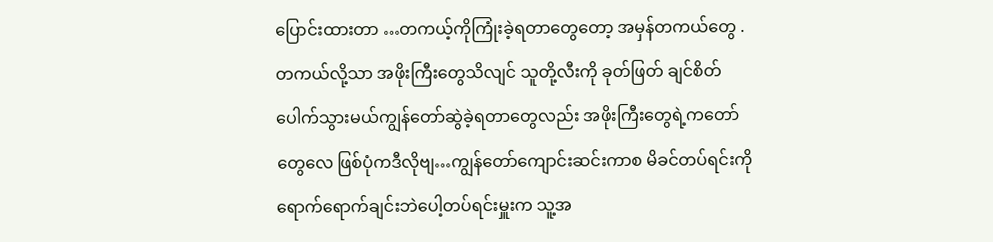ပြောင်းထားတာ …တကယ့်ကိုကြုံးခဲ့ရတာတွေတော့ အမှန်တကယ်တွေ .တကယ်လို့သာ အဖိုးကြီးတွေသိလျင် သူတို့လီးကို ခုတ်ဖြတ် ချင်စိတ်ပေါက်သွားမယ်ကျွန်တော်ဆွဲခဲ့ရတာတွေလည်း အဖိုးကြီးတွေရဲ့ကတော် တွေလေ ဖြစ်ပုံကဒီလိုဗျ…ကျွန်တော်ကျောင်းဆင်းကာစ မိခင်တပ်ရင်းကိုရောက်ရောက်ချင်းဘဲပေါ့တပ်ရင်းမှူးက သူ့အ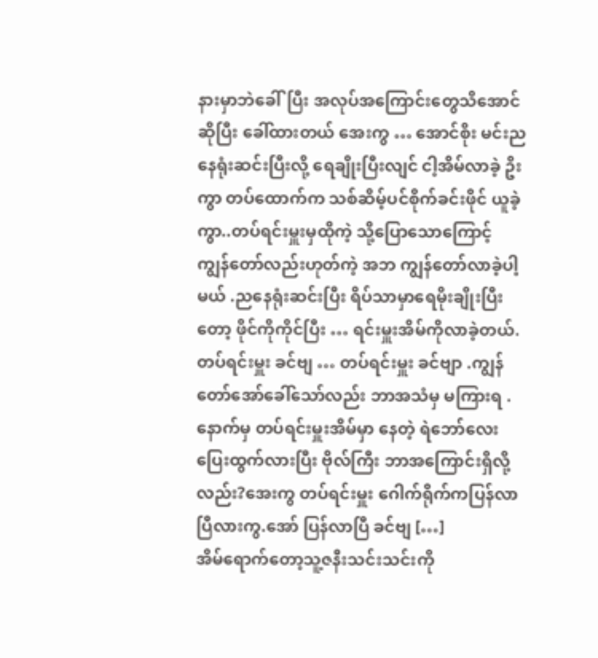နားမှာဘဲခေါ်ပြီး အလုပ်အကြောင်းတွေသိအောင်ဆိုပြီး ခေါ်ထားတယ် အေးကွ … အောင်စိုး မင်းညနေရုံးဆင်းပြီးလို့ ရေချိုးပြီးလျင် ငါ့အိမ်လာခဲ့ ဥိးကွာ တပ်ထောက်က သစ်ဆိမ့်ပင်စိုက်ခင်းဖိုင် ယူခဲ့ကွာ..တပ်ရင်းမှူးမှထိုကဲ့ သို့ပြောသောကြောင့် ကျွန်တော်လည်းဟုတ်ကဲ့ အဘ ကျွန်တော်လာခဲ့ပါ့မယ် .ညနေရုံးဆင်းပြီး ရိပ်သာမှာရေမိုးချိုးပြီးတော့ ဖိုင်ကိုကိုင်ပြီး … ရင်းမှူးအိမ်ကိုလာခဲ့တယ်.တပ်ရင်းမှူး ခင်ဗျ … တပ်ရင်းမှူး ခင်ဗျာ .ကျွန်တော်အော်ခေါ်သော်လည်း ဘာအသံမှ မကြားရ .နောက်မှ တပ်ရင်းမှူးအိမ်မှာ နေတဲ့ ရဲဘော်လေးပြေးထွက်လားပြီး ဗိုလ်ကြီး ဘာအကြောင်းရှိလို့လည်း?အေးကွ တပ်ရင်းမှူး ဂေါက်ရိုက်ကပြန်လာပြီလားကွ.အော် ပြန်လာပြီ ခင်ဗျ […]
အိမ်ရောက်တော့သူ့ဇနီးသင်းသင်းကို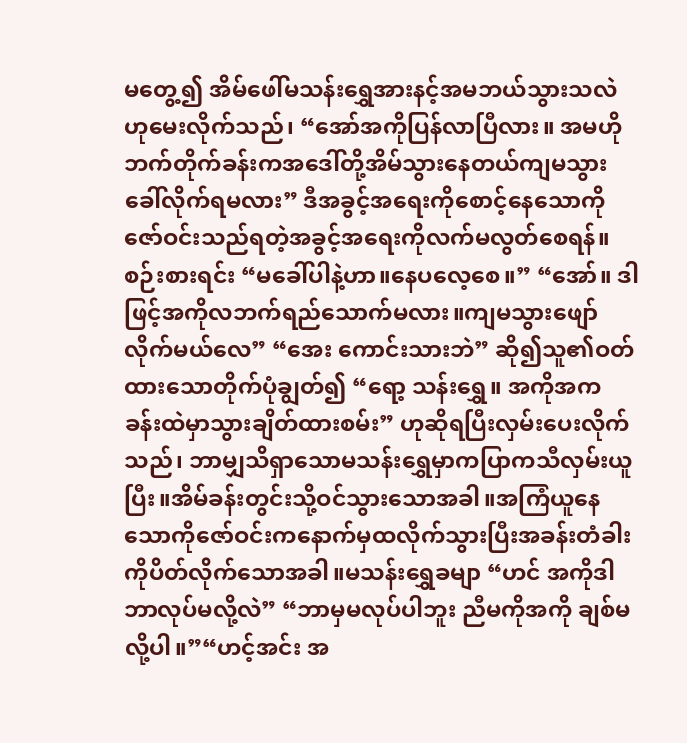မတွေ့၍ အိမ်ဖေါ်မသန်းရွှေအားနင့်အမဘယ်သွားသလဲဟုမေးလိုက်သည်၊ “အော်အကိုပြန်လာပြီလား။ အမဟိုဘက်တိုက်ခန်းကအဒေါ်တို့အိမ်သွားနေတယ်ကျမသွားခေါ်လိုက်ရမလား” ဒီအခွင့်အရေးကိုစောင့်နေသောကိုဇော်ဝင်းသည်ရတဲ့အခွင့်အရေးကိုလက်မလွတ်စေရန်။စဉ်းစားရင်း “မခေါ်ပါနဲ့ဟာ။နေပလေ့စေ။” “အော်။ ဒါဖြင့်အကိုလဘက်ရည်သောက်မလား။ကျမသွားဖျော်လိုက်မယ်လေ” “အေး ကောင်းသားဘဲ” ဆို၍သူ၏ဝတ်ထားသောတိုက်ပုံချွတ်၍ “ရော့ သန်းရွှေ။ အကိုအက ခန်းထဲမှာသွားချိတ်ထားစမ်း” ဟုဆိုရပြီးလှမ်းပေးလိုက်သည်၊ ဘာမျှသိရှာသောမသန်းရွှေမှာကပြာကသီလှမ်းယူပြီး။အိမ်ခန်းတွင်းသို့ဝင်သွားသောအခါ။အကြံယူနေသောကိုဇော်ဝင်းကနောက်မှထလိုက်သွားပြီးအခန်းတံခါးကိုပိတ်လိုက်သောအခါ။မသန်းရွှေခမျာ “ဟင် အကိုဒါဘာလုပ်မလို့လဲ” “ဘာမှမလုပ်ပါဘူး ညီမကိုအကို ချစ်မလို့ပါ။”“ဟင့်အင်း အ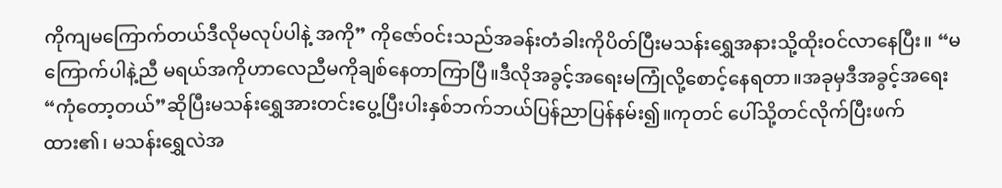ကိုကျမကြောက်တယ်ဒီလိုမလုပ်ပါနဲ့ အကို” ကိုဇော်ဝင်းသည်အခန်းတံခါးကိုပိတ်ပြီးမသန်းရွှေအနားသို့ထိုးဝင်လာနေပြီး။ “မကြောက်ပါနဲ့ညီ မရယ်အကိုဟာလေညီမကိုချစ်နေတာကြာပြီ။ဒီလိုအခွင့်အရေးမကြုံလို့စောင့်နေရတာ။အခုမှဒီအခွင့်အရေး “ကုံတော့တယ်”ဆိုပြီးမသန်းရွှေအားတင်းပွေ့ပြီးပါးနှစ်ဘက်ဘယ်ပြန်ညာပြန်နမ်း၍။ကုတင် ပေါ်သို့တင်လိုက်ပြီးဖက်ထား၏၊ မသန်းရွှေလဲအ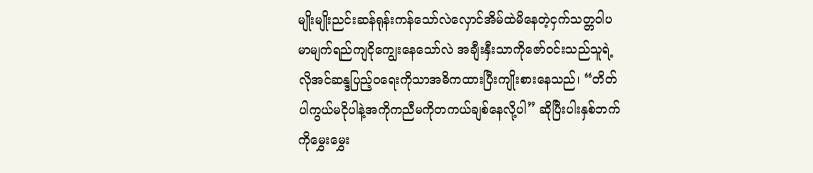မျိုးမျိုးညင်းဆန်ရုန်းကန်သော်လဲလှောင်အိမ်ထဲမိနေတဲ့ငှက်သတ္တဝါပမာမျက်ရည်ကျငိုကျွေးနေသော်လဲ အချီးနှီးသာကိုဇော်ဝင်းသည်သူရဲ့လိုအင်ဆန္ဒပြည့်ဝရေးကိုသာအဓိကထားပြီးကျိုးစားနေသည်၊ “တိတ်ပါကွယ်မငိုပါနဲ့အကိုကညီမကိုတကယ်ချစ်နေလို့ပါ” ဆိုပြီးပါးနှစ်ဘက်ကိုမွှေးမွှေး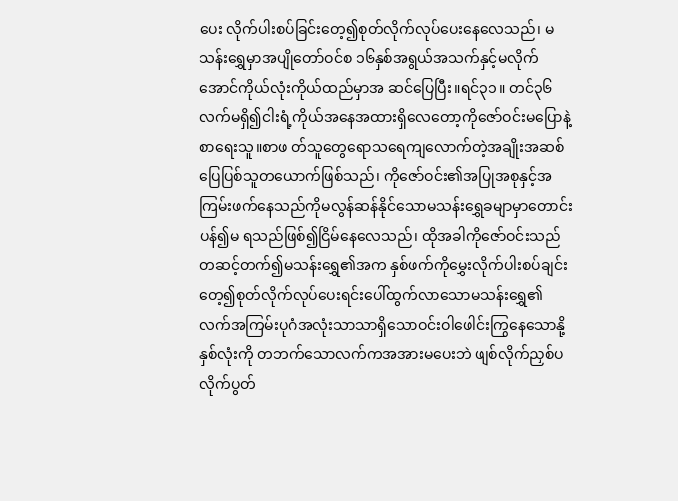ပေး လိုက်ပါးစပ်ခြင်းတေ့၍စုတ်လိုက်လုပ်ပေးနေလေသည်၊ မသန်းရွှေမှာအပျိုတော်ဝင်စ ၁၆နှစ်အရွယ်အသက်နှင့်မလိုက်အောင်ကိုယ်လုံးကိုယ်ထည်မှာအ ဆင်ပြေပြီး။ရင်၃၁။ တင်၃၆လက်မရှိ၍ငါးရံ့ကိုယ်အနေအထားရှိလေတော့ကိုဇော်ဝင်းမပြောနဲ့စာရေးသူ။စာဖ တ်သူတွေရောသရေကျလောက်တဲ့အချိုးအဆစ်ပြေပြစ်သူတယောက်ဖြစ်သည်၊ ကိုဇော်ဝင်း၏အပြုအစုနှင့်အကြမ်းဖက်နေသည်ကိုမလွန်ဆန်နိုင်သောမသန်းရွှေခမျာမှာတောင်းပန်၍မ ရသည်ဖြစ်၍ငြိမ်နေလေသည်၊ ထိုအခါကိုဇော်ဝင်းသည်တဆင့်တက်၍မသန်းရွှေ၏အက နှစ်ဖက်ကိုမွှေးလိုက်ပါးစပ်ချင်းတေ့၍စုတ်လိုက်လုပ်ပေးရင်းပေါ်ထွက်လာသောမသန်းရွှေ၏ လက်အကြမ်းပုဂံအလုံးသာသာရှိသောဝင်းဝါဖေါင်းကြွနေသောနို့နှစ်လုံးကို တဘက်သောလက်ကအအားမပေးဘဲ ဖျစ်လိုက်ညှစ်ပလိုက်ပွတ်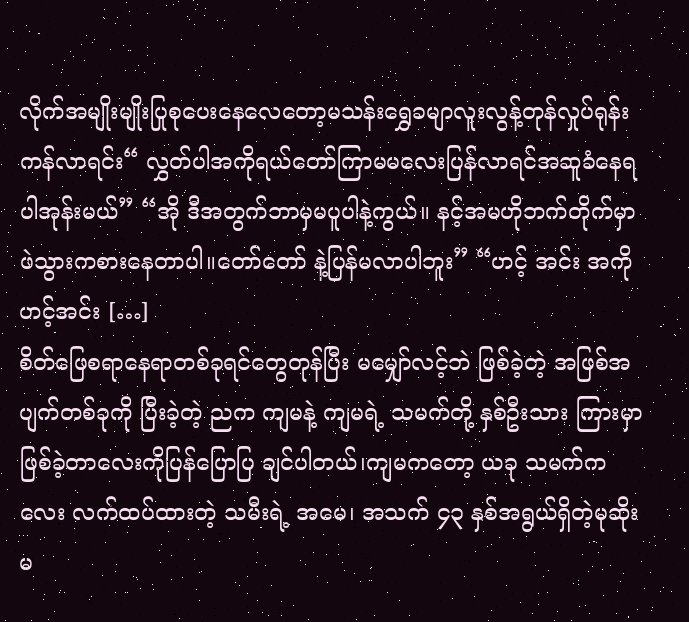လိုက်အမျိုးမျိုးပြုစုပေးနေလေတော့မသန်းရွှေခမျာလူးလွန့်တုန်လှုပ်ရုန်းကန်လာရင်း“ လွှတ်ပါအကိုရယ်တော်ကြာမမလေးပြန်လာရင်အဆူခံနေရပါအုန်းမယ်” “အို ဒီအတွက်ဘာမှမပူပါနဲ့ကွယ်။ နင့်အမဟိုဘက်တိုက်မှာဖဲသွားကစားနေတာပါ။တော်တော် နဲ့ပြန်မလာပါဘူး” “ဟင့် အင်း အကို ဟင့်အင်း […]
စိတ်ဖြေစရာနေရာတစ်ခုရင်တွေတုန်ပြီး မမျှော်လင့်ဘဲ ဖြစ်ခဲ့တဲ့ အဖြစ်အပျက်တစ်ခုကို ပြီးခဲ့တဲ့ ညက ကျမနဲ့ ကျမရဲ့ သမက်တို့ နှစ်ဦးသား ကြားမှာ ဖြစ်ခဲ့တာလေးကိုပြန်ပြောပြ ချင်ပါတယ်၊ကျမကတော့ ယခု သမက်ကလေး လက်ထပ်ထားတဲ့ သမီးရဲ့ အမေ၊ အသက် ၄၃ နှစ်အရွယ်ရှိတဲ့မုဆိုးမ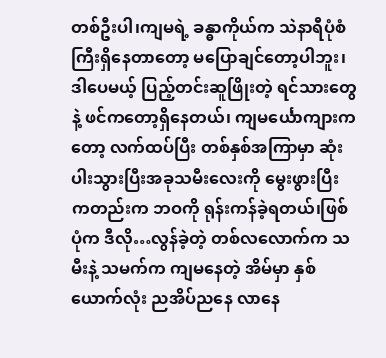တစ်ဦးပါ၊ကျမရဲ့ ခန္ဓာကိုယ်က သဲနာရီပုံစံကြီးရှိနေတာတော့ မပြောချင်တော့ပါဘူး၊ဒါပေမယ့် ပြည့်တင်းဆူဖြိုးတဲ့ ရင်သားတွေနဲ့ ဖင်ကတော့ရှိနေတယ်၊ ကျမင်္ယောကျားကတော့ လက်ထပ်ပြီး တစ်နှစ်အကြာမှာ ဆုံးပါးသွားပြီးအခုသမီးလေးကို မွေးဖွားပြီး ကတည်းက ဘဝကို ရုန်းကန်ခဲ့ရတယ်၊ဖြစ်ပုံက ဒီလို…လွန်ခဲ့တဲ့ တစ်လလောက်က သမီးနဲ့ သမက်က ကျမနေတဲ့ အိမ်မှာ နှစ်ယောက်လုံး ညအိပ်ညနေ လာနေ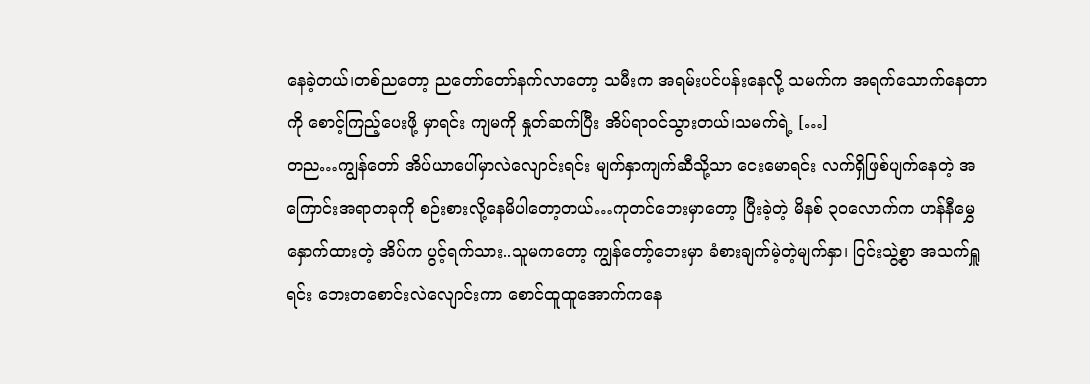နေခဲ့တယ်၊တစ်ညတော့ ညတော်တော်နက်လာတော့ သမီးက အရမ်းပင်ပန်းနေလို့ သမက်က အရက်သောက်နေတာကို စောင့်ကြည့်ပေးဖို့ မှာရင်း ကျမကို နှုတ်ဆက်ပြီး အိပ်ရာဝင်သွားတယ်၊သမက်ရဲ့ […]
တည…ကျွန်တော် အိပ်ယာပေါ်မှာလဲလျောင်းရင်း မျက်နှာကျက်ဆီသို့သာ ငေးမောရင်း လက်ရှိဖြစ်ပျက်နေတဲ့ အကြောင်းအရာတခုကို စဉ်းစားလို့နေမိပါတော့တယ်…ကုတင်ဘေးမှာတော့ ပြီးခဲ့တဲ့ မိနစ် ၃ဝလောက်က ဟန်နီမွှေနှောက်ထားတဲ့ အိပ်က ပွင့်ရက်သား..သူမကတော့ ကျွန်တော့်ဘေးမှာ ခံစားချက်မဲ့တဲ့မျက်နှာ၊ ငြင်းသွဲ့စွာ အသက်ရှူရင်း ဘေးတစောင်းလဲလျောင်းကာ စောင်ထူထူအောက်ကနေ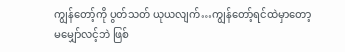ကျွန်တော့်ကို ပွတ်သတ် ယုယလျက်…ကျွန်တော့်ရင်ထဲမှာတော့ မမျှော်လင့်ဘဲ ဖြစ်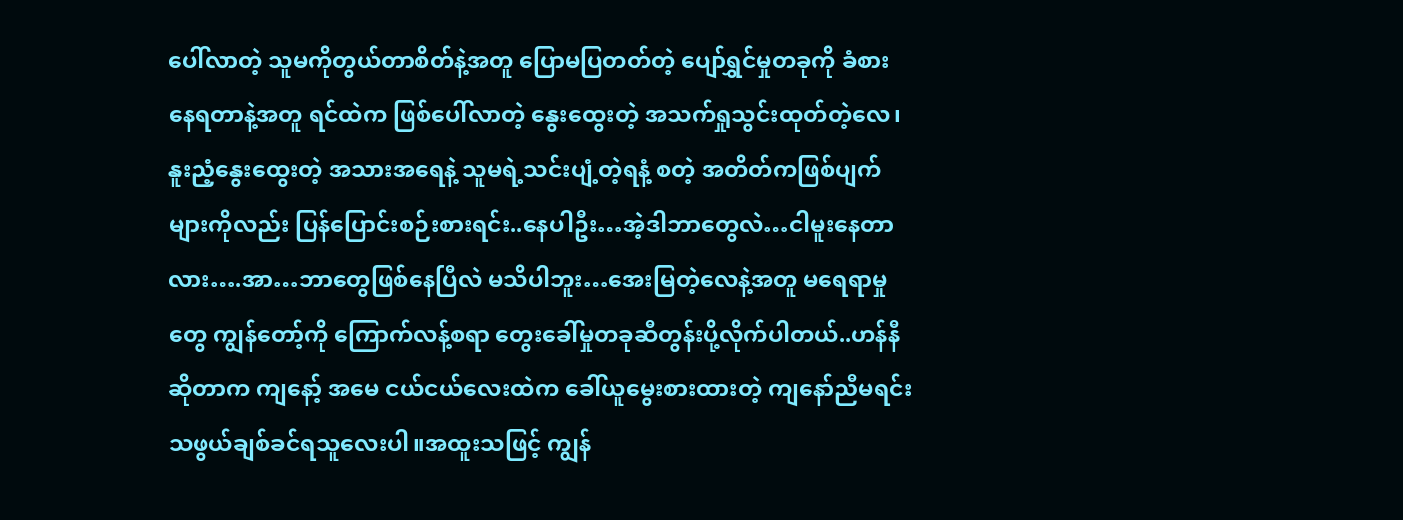ပေါ်လာတဲ့ သူမကိုတွယ်တာစိတ်နဲ့အတူ ပြောမပြတတ်တဲ့ ပျော်ရွှင်မှုတခုကို ခံစားနေရတာနဲ့အတူ ရင်ထဲက ဖြစ်ပေါ်လာတဲ့ နွေးထွေးတဲ့ အသက်ရှုသွင်းထုတ်တဲ့လေ၊ နူးညံ့နွေးထွေးတဲ့ အသားအရေနဲ့ သူမရဲ့သင်းပျံ့တဲ့ရနံ့ စတဲ့ အတိတ်ကဖြစ်ပျက်များကိုလည်း ပြန်ပြောင်းစဉ်းစားရင်း..နေပါဦး…အဲ့ဒါဘာတွေလဲ…ငါမူးနေတာလား….အာ…ဘာတွေဖြစ်နေပြီလဲ မသိပါဘူး…အေးမြတဲ့လေနဲ့အတူ မရေရာမှုတွေ ကျွန်တော့်ကို ကြောက်လန့်စရာ တွေးခေါ်မှုတခုဆီတွန်းပို့လိုက်ပါတယ်..ဟန်နီဆိုတာက ကျနော့် အမေ ငယ်ငယ်လေးထဲက ခေါ်ယူမွေးစားထားတဲ့ ကျနော်ညီမရင်း သဖွယ်ချစ်ခင်ရသူလေးပါ။အထူးသဖြင့် ကျွန်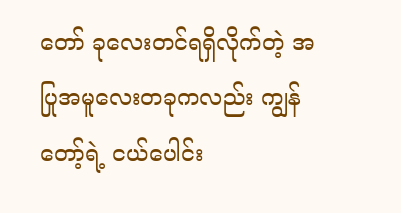တော် ခုလေးတင်ရရှိလိုက်တဲ့ အပြုအမူလေးတခုကလည်း ကျွန်တော့်ရဲ့ ငယ်ပေါင်း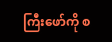ကြီးဖော်ကို စ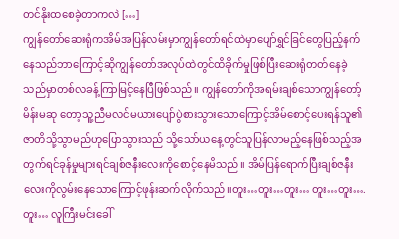တင်နိုးထစေခဲ့တာကလဲ […]
ကျွန်တော်ဆေးရုံကအိမ်အပြန်လမ်းမှာကျွန်တော်ရင်ထဲမှာပျော်ရွှင်ခြင်တွေပြည့်နက်နေသည်ဘာကြောင့်ဆိုကျွန်တော်အလုပ်ထဲတွင်ထိခိုက်မှုဖြစ်ပြီးဆေးရုံတတ်နေခဲ့သည်မှာတစ်လခန့်ကြာမြင့်နေပြီဖြစ်သည်။ ကျွန်တော်ကိုအရမ်းချစ်သောကျွန်တော့်မိန်းမဆု တော့သူ့ညီမလင်မယားပျော်ပွဲစားသွားသောကြောင့်အိမ်စောင့်ပေးရန်သူ၏ဇာတိသို့သွာမည်ဟုပြောသွားသည် သို့သော်ယနေ့တွင်သူပြန်လာမည့်နေဖြစ်သည့်အတွက်ရင်ခုန်မှုများရင်ချစ်ဇနီးလေးကိုစောင့်နေမိသည်။ အိမ်ပြန်ရောက်ပြီးချစ်ဇနီးလေးကိုလွမ်းနေသောကြောင့်ဖုန်းဆက်လိုက်သည်။တူး…တူး…တူး… တူး…တူး…. တူး… လူကြီးမင်းခေါ်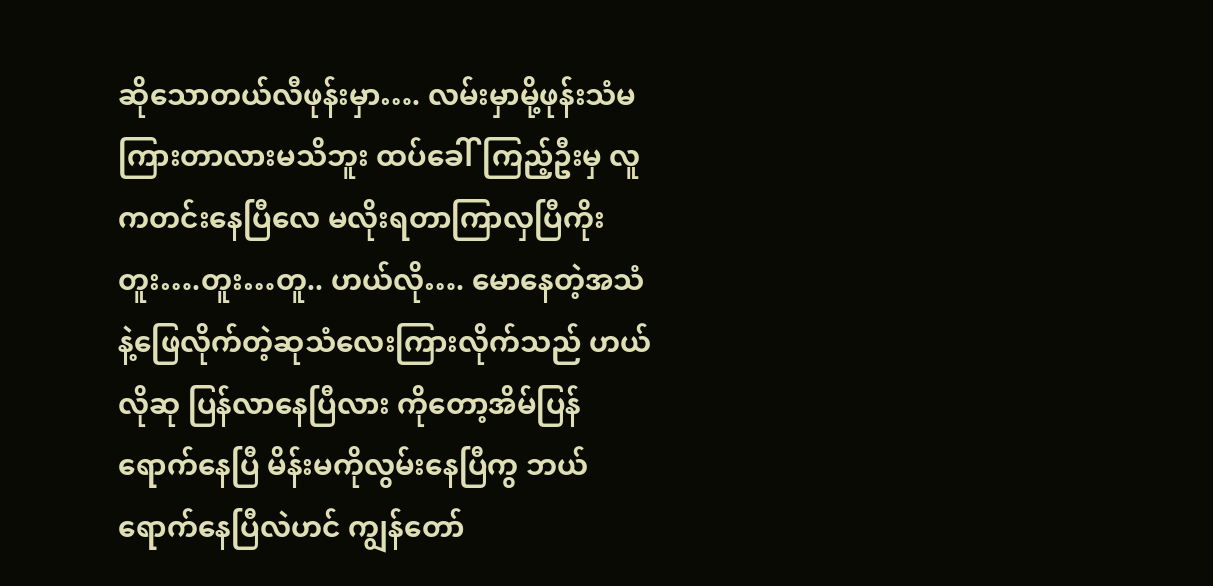ဆိုသောတယ်လီဖုန်းမှာ…. လမ်းမှာမို့ဖုန်းသံမကြားတာလားမသိဘူး ထပ်ခေါ်ကြည့်ဦးမှ လူကတင်းနေပြီလေ မလိုးရတာကြာလှပြီကိုး တူး….တူး…တူ.. ဟယ်လို…. မောနေတဲ့အသံနဲ့ဖြေလိုက်တဲ့ဆုသံလေးကြားလိုက်သည် ဟယ်လိုဆု ပြန်လာနေပြီလား ကိုတော့အိမ်ပြန်ရောက်နေပြီ မိန်းမကိုလွမ်းနေပြီကွ ဘယ်ရောက်နေပြီလဲဟင် ကျွန်တော်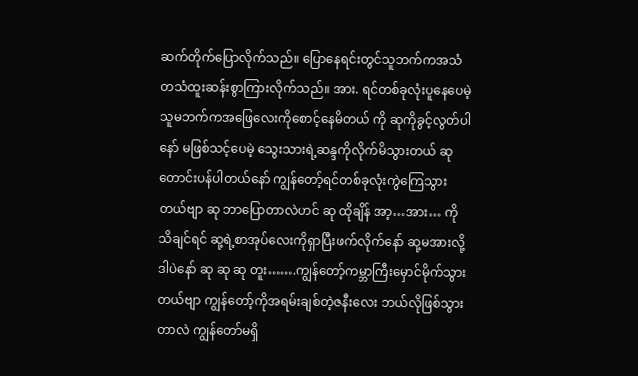ဆက်တိုက်ပြောလိုက်သည်။ ပြောနေရင်းတွင်သူဘက်ကအသံတသံထူးဆန်းစွာကြားလိုက်သည်။ အား. ရင်တစ်ခုလုံးပူနေပေမဲ့သူမဘက်ကအဖြေလေးကိုစောင့်နေမိတယ် ကို ဆုကိုခွင့်လွတ်ပါနော် မဖြစ်သင့်ပေမဲ့ သွေးသားရဲ့ဆန္ဒကိုလိုက်မိသွားတယ် ဆုတောင်းပန်ပါတယ်နော် ကျွန်တော့်ရင်တစ်ခုလုံးကွဲကြေသွားတယ်ဗျာ ဆု ဘာပြောတာလဲဟင် ဆု ထိုချိန် အာ့…အား… ကိုသိချင်ရင် ဆု့ရဲ့စာအုပ်လေးကိုရှာပြီးဖက်လိုက်နော် ဆု့မအားလို့ ဒါပဲနော် ဆု ဆု ဆု တူး…….ကျွန်တော့်ကမ္ဘာကြီးမှောင်မိုက်သွားတယ်ဗျာ ကျွန်တော့်ကိုအရမ်းချစ်တဲ့ဇနီးလေး ဘယ်လိုဖြစ်သွားတာလဲ ကျွန်တော်မရှိ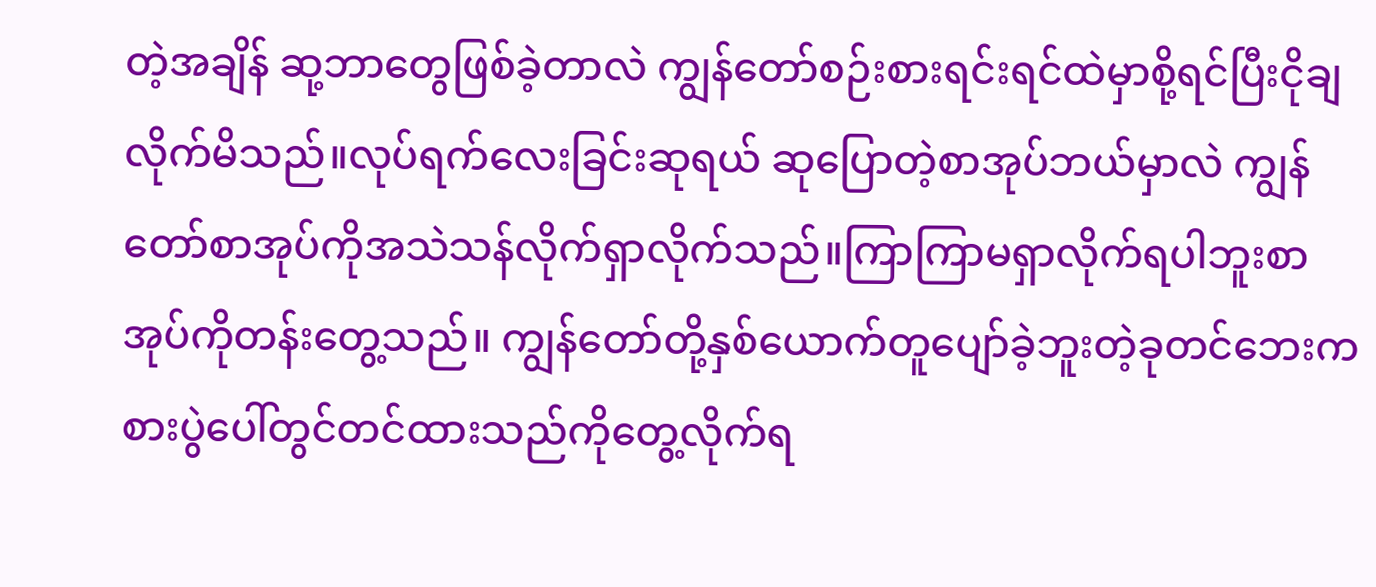တဲ့အချိန် ဆု့ဘာတွေဖြစ်ခဲ့တာလဲ ကျွန်တော်စဉ်းစားရင်းရင်ထဲမှာစို့ရင်ပြီးငိုချလိုက်မိသည်။လုပ်ရက်လေးခြင်းဆုရယ် ဆုပြောတဲ့စာအုပ်ဘယ်မှာလဲ ကျွန်တော်စာအုပ်ကိုအသဲသန်လိုက်ရှာလိုက်သည်။ကြာကြာမရှာလိုက်ရပါဘူးစာအုပ်ကိုတန်းတွေ့သည်။ ကျွန်တော်တို့နှစ်ယောက်တူပျော်ခဲ့ဘူးတဲ့ခုတင်ဘေးကစားပွဲပေါ်တွင်တင်ထားသည်ကိုတွေ့လိုက်ရ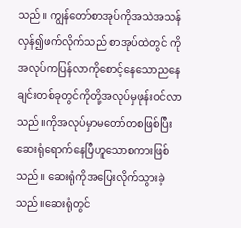သည်။ ကျွန်တော်စာအုပ်ကိုအသဲအသန်လှန်၍ဖက်လိုက်သည် စာအုပ်ထဲတွင် ကိုအလုပ်ကပြန်လာကိုစောင့်နေသောညနေချင်းတစ်ခုတွင်ကိုတို့အလုပ်မှဖုန်းဝင်လာသည်။ကိုအလုပ်မှာမတော်တစဖြစ်ပြီးဆေးရုံရောက်နေပြီဟူသောစကားဖြစ်သည်။ ဆေးရုံကိုအပြေးလိုက်သွားခဲ့သည်။ဆေးရုံတွင်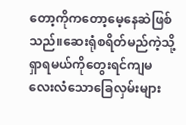တော့ကိုကတော့မေ့နေဆဲဖြစ်သည်။ဆေးရုံစရိတ်မည်ကဲ့သို့ရှာရမယ်ကိုတွေးရင်ကျမလေးလံသောခြေလှမ်းများ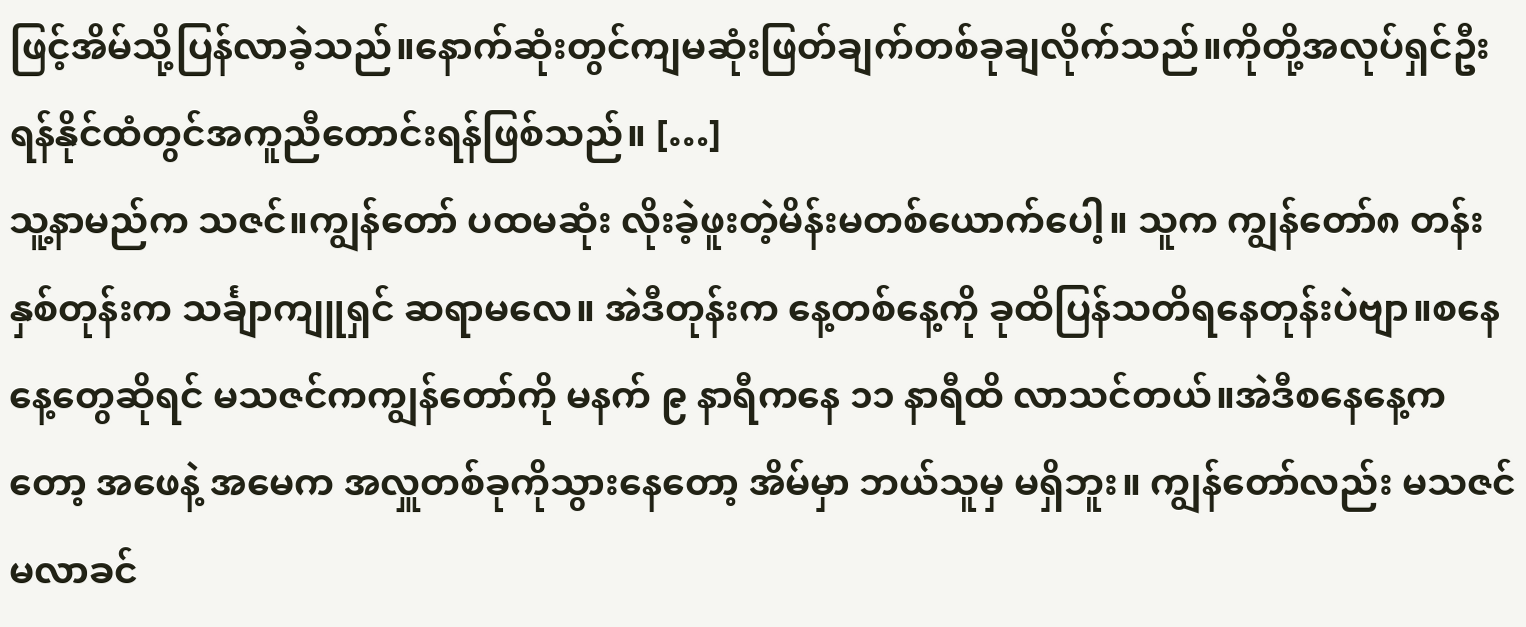ဖြင့်အိမ်သို့ပြန်လာခဲ့သည်။နောက်ဆုံးတွင်ကျမဆုံးဖြတ်ချက်တစ်ခုချလိုက်သည်။ကိုတို့အလုပ်ရှင်ဦးရန်နိုင်ထံတွင်အကူညီတောင်းရန်ဖြစ်သည်။ […]
သူ့နာမည်က သဇင်။ကျွန်တော် ပထမဆုံး လိုးခဲ့ဖူးတဲ့မိန်းမတစ်ယောက်ပေါ့။ သူက ကျွန်တော်၈ တန်း နှစ်တုန်းက သင်္ချာကျူရှင် ဆရာမလေ။ အဲဒီတုန်းက နေ့တစ်နေ့ကို ခုထိပြန်သတိရနေတုန်းပဲဗျာ။စနေနေ့တွေဆိုရင် မသဇင်ကကျွန်တော်ကို မနက် ၉ နာရီကနေ ၁၁ နာရီထိ လာသင်တယ်။အဲဒီစနေနေ့ကတော့ အဖေနဲ့ အမေက အလှူတစ်ခုကိုသွားနေတော့ အိမ်မှာ ဘယ်သူမှ မရှိဘူး။ ကျွန်တော်လည်း မသဇင် မလာခင်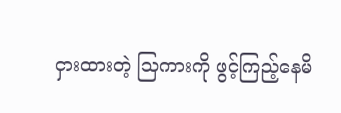ငှားထားတဲ့ သြကားကို ဖွင့်ကြည့်နေမိ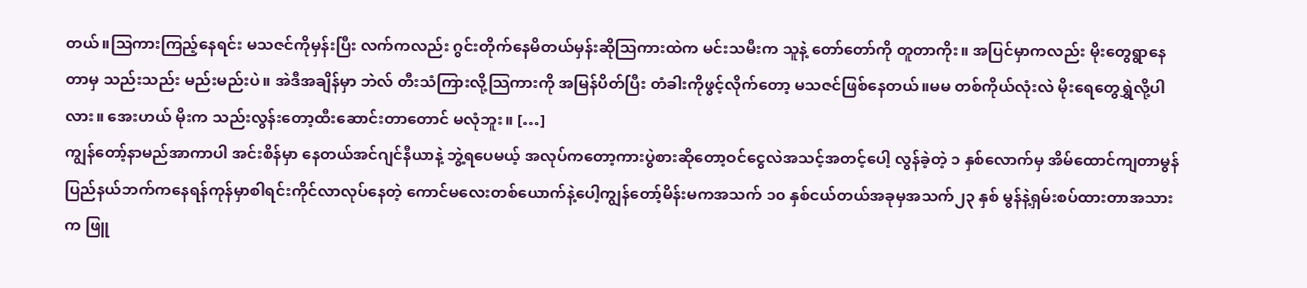တယ်။သြကားကြည့်နေရင်း မသဇင်ကိုမှန်းပြီး လက်ကလည်း ဂွင်းတိုက်နေမိတယ်မှန်းဆိုသြကားထဲက မင်းသမီးက သူနဲ့ တော်တော်ကို တူတာကိုး။ အပြင်မှာကလည်း မိုးတွေရွာနေတာမှ သည်းသည်း မည်းမည်းပဲ။ အဲဒီအချိန်မှာ ဘဲလ် တီးသံကြားလို့သြကားကို အမြန်ပိတ်ပြီး တံခါးကိုဖွင့်လိုက်တော့ မသဇင်ဖြစ်နေတယ်။မမ တစ်ကိုယ်လုံးလဲ မိုးရေတွေရွှဲလို့ပါလား။ အေးဟယ် မိုးက သည်းလွန်းတော့ထီးဆောင်းတာတောင် မလုံဘူး။ […]
ကျွန်တော့်နာမည်အာကာပါ အင်းစိန်မှာ နေတယ်အင်ဂျင်နီယာနဲ့ ဘွဲ့ရပေမယ့် အလုပ်ကတော့ကားပွဲစားဆိုတော့ဝင်ငွေလဲအသင့်အတင့်ပေါ့ လွန်ခဲ့တဲ့ ၁ နှစ်လောက်မှ အိမ်ထောင်ကျတာမွန်ပြည်နယ်ဘက်ကနေရန်ကုန်မှာစါရင်းကိုင်လာလုပ်နေတဲ့ ကောင်မလေးတစ်ယောက်နဲ့ပေါ့ကျွန်တော့်မိန်းမကအသက် ၁၀ နှစ်ငယ်တယ်အခုမှအသက်၂၃ နှစ် မွန်နဲ့ရှမ်းစပ်ထားတာအသားက ဖြူ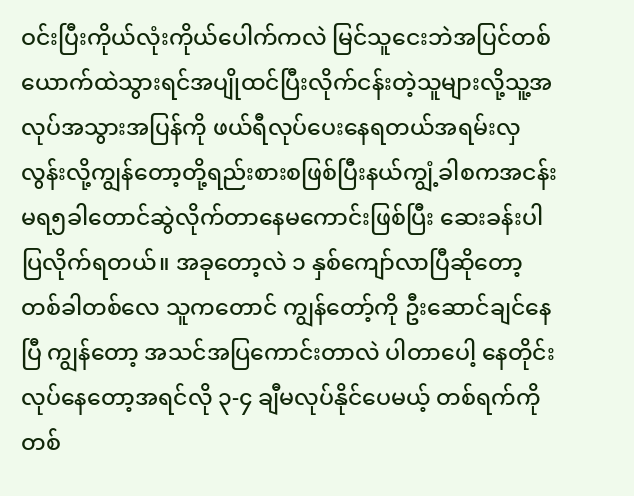ဝင်းပြီးကိုယ်လုံးကိုယ်ပေါက်ကလဲ မြင်သူငေးဘဲအပြင်တစ်ယောက်ထဲသွားရင်အပျိုထင်ပြီးလိုက်ငန်းတဲ့သူများလို့သူ့အလုပ်အသွားအပြန်ကို ဖယ်ရီလုပ်ပေးနေရတယ်အရမ်းလှလွန်းလို့ကျွန်တော့တို့ရည်းစားစဖြစ်ပြီးနယ်ကျွံ့ခါစကအငန်းမရ၅ခါတောင်ဆွဲလိုက်တာနေမကောင်းဖြစ်ပြီး ဆေးခန်းပါပြလိုက်ရတယ်။ အခုတော့လဲ ၁ နှစ်ကျော်လာပြီဆိုတော့ တစ်ခါတစ်လေ သူကတောင် ကျွန်တော့်ကို ဦးဆောင်ချင်နေပြီ ကျွန်တော့ အသင်အပြကောင်းတာလဲ ပါတာပေါ့ နေတိုင်းလုပ်နေတော့အရင်လို ၃-၄ ချီမလုပ်နိုင်ပေမယ့် တစ်ရက်ကို တစ်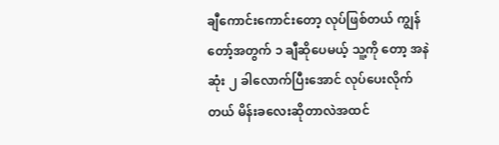ချီကောင်းကောင်းတော့ လုပ်ဖြစ်တယ် ကျွန်တော့်အတွက် ၁ ချီဆိုပေမယ့် သူ့ကို တော့ အနဲဆုံး ၂ ခါလောက်ပြီးအောင် လုပ်ပေးလိုက်တယ် မိန်းခလေးဆိုတာလဲအထင်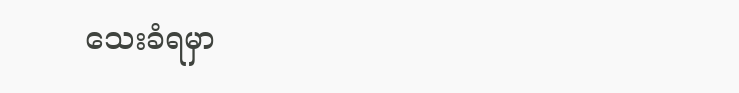သေးခံရမှာ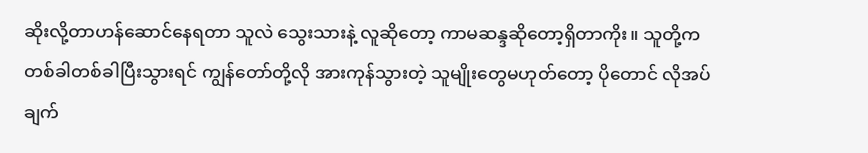ဆိုးလို့တာဟန်ဆောင်နေရတာ သူလဲ သွေးသားနဲ့ လူဆိုတော့ ကာမဆန္ဒဆိုတော့ရှိတာကိုး။ သူတို့က တစ်ခါတစ်ခါပြီးသွားရင် ကျွန်တော်တို့လို အားကုန်သွားတဲ့ သူမျိုးတွေမဟုတ်တော့ ပိုတောင် လိုအပ်ချက်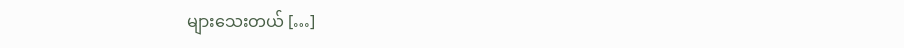များသေးတယ် […]